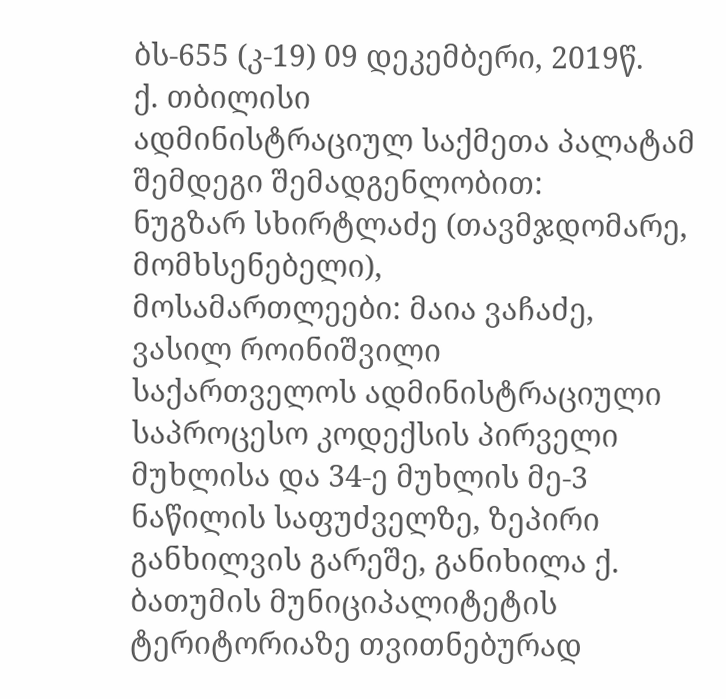ბს-655 (კ-19) 09 დეკემბერი, 2019წ.
ქ. თბილისი
ადმინისტრაციულ საქმეთა პალატამ
შემდეგი შემადგენლობით:
ნუგზარ სხირტლაძე (თავმჯდომარე, მომხსენებელი),
მოსამართლეები: მაია ვაჩაძე, ვასილ როინიშვილი
საქართველოს ადმინისტრაციული საპროცესო კოდექსის პირველი მუხლისა და 34-ე მუხლის მე-3 ნაწილის საფუძველზე, ზეპირი განხილვის გარეშე, განიხილა ქ. ბათუმის მუნიციპალიტეტის ტერიტორიაზე თვითნებურად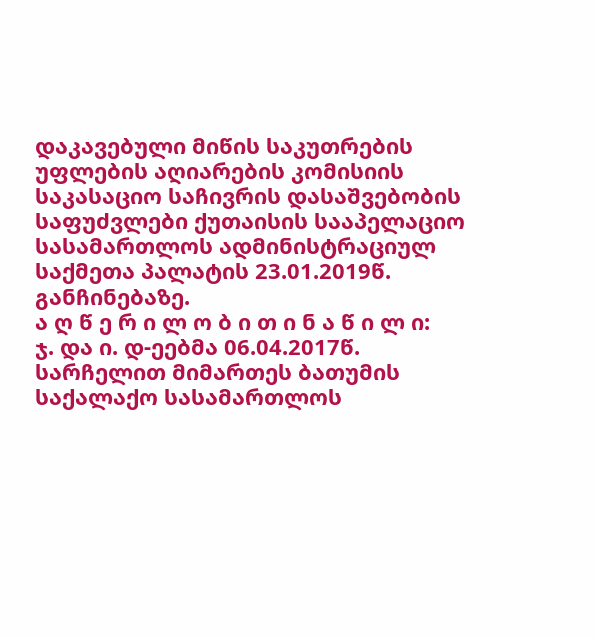დაკავებული მიწის საკუთრების უფლების აღიარების კომისიის საკასაციო საჩივრის დასაშვებობის საფუძვლები ქუთაისის სააპელაციო სასამართლოს ადმინისტრაციულ საქმეთა პალატის 23.01.2019წ. განჩინებაზე.
ა ღ წ ე რ ი ლ ო ბ ი თ ი ნ ა წ ი ლ ი:
ჯ. და ი. დ-ეებმა 06.04.2017წ. სარჩელით მიმართეს ბათუმის საქალაქო სასამართლოს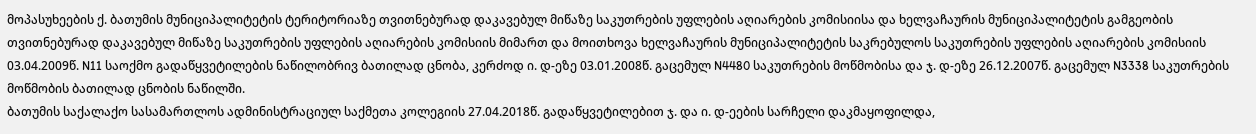მოპასუხეების ქ. ბათუმის მუნიციპალიტეტის ტერიტორიაზე თვითნებურად დაკავებულ მიწაზე საკუთრების უფლების აღიარების კომისიისა და ხელვაჩაურის მუნიციპალიტეტის გამგეობის თვითნებურად დაკავებულ მიწაზე საკუთრების უფლების აღიარების კომისიის მიმართ და მოითხოვა ხელვაჩაურის მუნიციპალიტეტის საკრებულოს საკუთრების უფლების აღიარების კომისიის 03.04.2009წ. N11 საოქმო გადაწყვეტილების ნაწილობრივ ბათილად ცნობა, კერძოდ ი. დ-ეზე 03.01.2008წ. გაცემულ N4480 საკუთრების მოწმობისა და ჯ. დ-ეზე 26.12.2007წ. გაცემულ N3338 საკუთრების მოწმობის ბათილად ცნობის ნაწილში.
ბათუმის საქალაქო სასამართლოს ადმინისტრაციულ საქმეთა კოლეგიის 27.04.2018წ. გადაწყვეტილებით ჯ. და ი. დ-ეების სარჩელი დაკმაყოფილდა,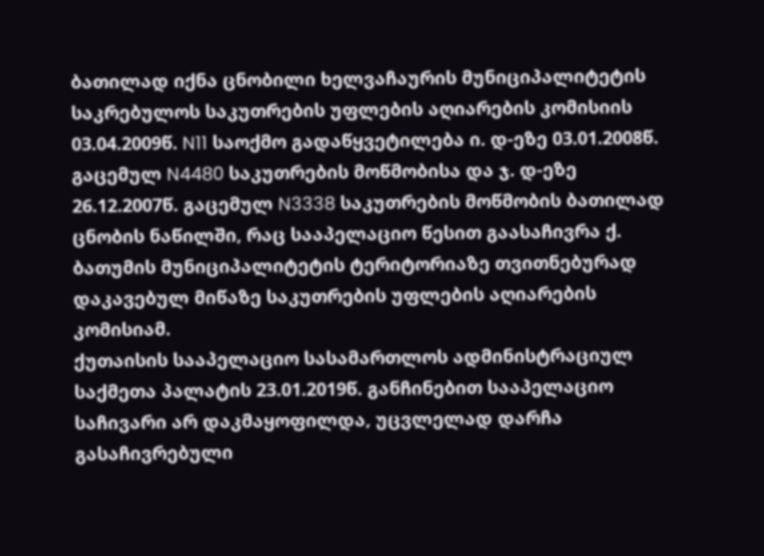ბათილად იქნა ცნობილი ხელვაჩაურის მუნიციპალიტეტის საკრებულოს საკუთრების უფლების აღიარების კომისიის 03.04.2009წ. N11 საოქმო გადაწყვეტილება ი. დ-ეზე 03.01.2008წ. გაცემულ N4480 საკუთრების მოწმობისა და ჯ. დ-ეზე 26.12.2007წ. გაცემულ N3338 საკუთრების მოწმობის ბათილად ცნობის ნაწილში, რაც სააპელაციო წესით გაასაჩივრა ქ. ბათუმის მუნიციპალიტეტის ტერიტორიაზე თვითნებურად დაკავებულ მიწაზე საკუთრების უფლების აღიარების კომისიამ.
ქუთაისის სააპელაციო სასამართლოს ადმინისტრაციულ საქმეთა პალატის 23.01.2019წ. განჩინებით სააპელაციო საჩივარი არ დაკმაყოფილდა, უცვლელად დარჩა გასაჩივრებული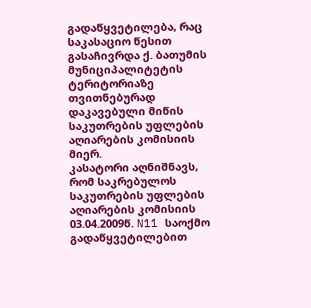გადაწყვეტილება, რაც საკასაციო წესით გასაჩივრდა ქ. ბათუმის მუნიციპალიტეტის ტერიტორიაზე თვითნებურად დაკავებული მიწის საკუთრების უფლების აღიარების კომისიის მიერ.
კასატორი აღნიშნავს, რომ საკრებულოს საკუთრების უფლების აღიარების კომისიის 03.04.2009წ. N11 საოქმო გადაწყვეტილებით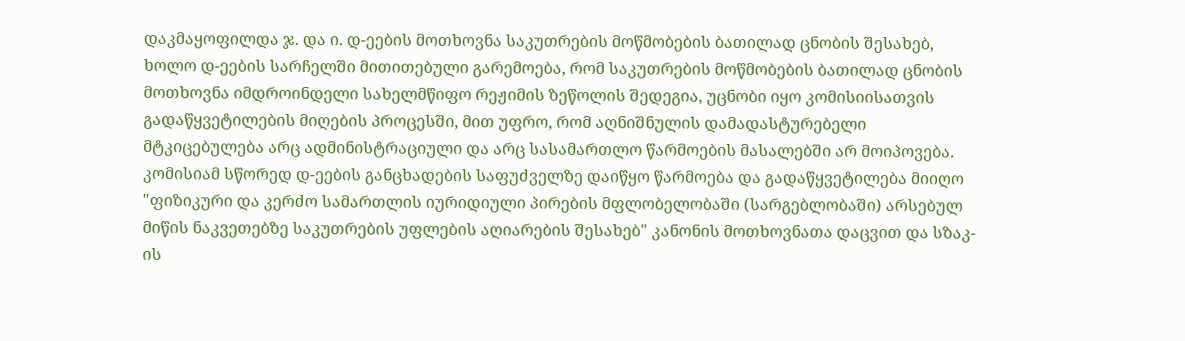დაკმაყოფილდა ჯ. და ი. დ-ეების მოთხოვნა საკუთრების მოწმობების ბათილად ცნობის შესახებ, ხოლო დ-ეების სარჩელში მითითებული გარემოება, რომ საკუთრების მოწმობების ბათილად ცნობის მოთხოვნა იმდროინდელი სახელმწიფო რეჟიმის ზეწოლის შედეგია, უცნობი იყო კომისიისათვის გადაწყვეტილების მიღების პროცესში, მით უფრო, რომ აღნიშნულის დამადასტურებელი მტკიცებულება არც ადმინისტრაციული და არც სასამართლო წარმოების მასალებში არ მოიპოვება. კომისიამ სწორედ დ-ეების განცხადების საფუძველზე დაიწყო წარმოება და გადაწყვეტილება მიიღო "ფიზიკური და კერძო სამართლის იურიდიული პირების მფლობელობაში (სარგებლობაში) არსებულ მიწის ნაკვეთებზე საკუთრების უფლების აღიარების შესახებ" კანონის მოთხოვნათა დაცვით და სზაკ-ის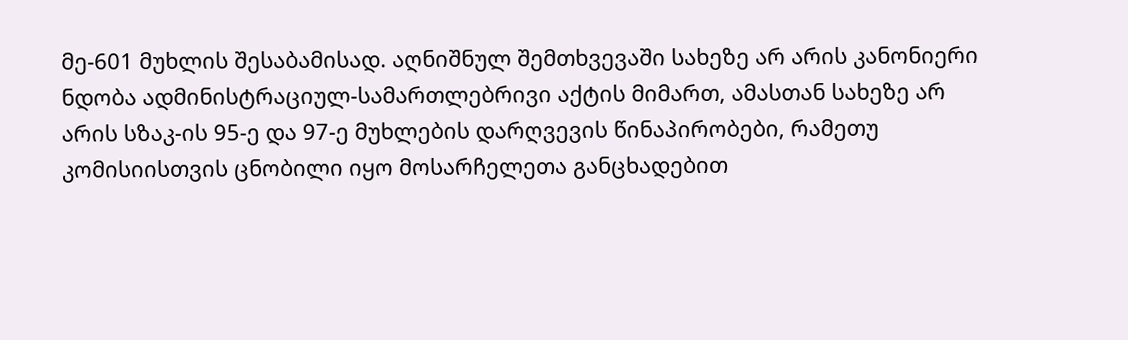მე-601 მუხლის შესაბამისად. აღნიშნულ შემთხვევაში სახეზე არ არის კანონიერი ნდობა ადმინისტრაციულ-სამართლებრივი აქტის მიმართ, ამასთან სახეზე არ არის სზაკ-ის 95-ე და 97-ე მუხლების დარღვევის წინაპირობები, რამეთუ კომისიისთვის ცნობილი იყო მოსარჩელეთა განცხადებით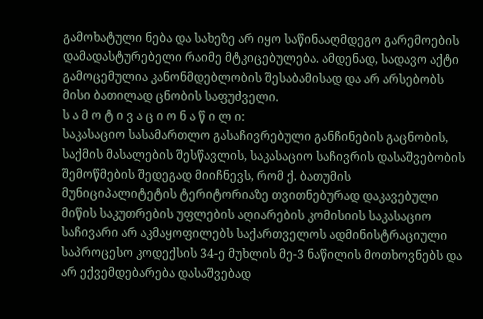გამოხატული ნება და სახეზე არ იყო საწინააღმდეგო გარემოების დამადასტურებელი რაიმე მტკიცებულება. ამდენად, სადავო აქტი გამოცემულია კანონმდებლობის შესაბამისად და არ არსებობს მისი ბათილად ცნობის საფუძველი.
ს ა მ ო ტ ი ვ ა ც ი ო ნ ა წ ი ლ ი:
საკასაციო სასამართლო გასაჩივრებული განჩინების გაცნობის, საქმის მასალების შესწავლის, საკასაციო საჩივრის დასაშვებობის შემოწმების შედეგად მიიჩნევს, რომ ქ. ბათუმის მუნიციპალიტეტის ტერიტორიაზე თვითნებურად დაკავებული მიწის საკუთრების უფლების აღიარების კომისიის საკასაციო საჩივარი არ აკმაყოფილებს საქართველოს ადმინისტრაციული საპროცესო კოდექსის 34-ე მუხლის მე-3 ნაწილის მოთხოვნებს და არ ექვემდებარება დასაშვებად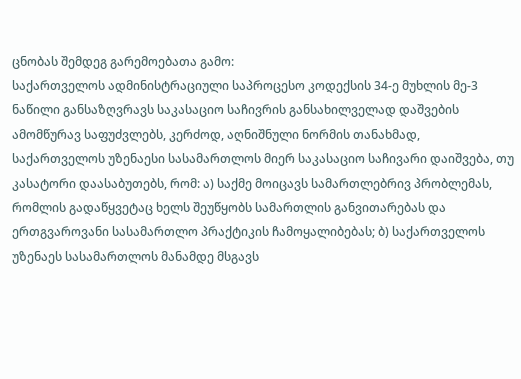ცნობას შემდეგ გარემოებათა გამო:
საქართველოს ადმინისტრაციული საპროცესო კოდექსის 34-ე მუხლის მე-3 ნაწილი განსაზღვრავს საკასაციო საჩივრის განსახილველად დაშვების ამომწურავ საფუძვლებს, კერძოდ, აღნიშნული ნორმის თანახმად, საქართველოს უზენაესი სასამართლოს მიერ საკასაციო საჩივარი დაიშვება, თუ კასატორი დაასაბუთებს, რომ: ა) საქმე მოიცავს სამართლებრივ პრობლემას, რომლის გადაწყვეტაც ხელს შეუწყობს სამართლის განვითარებას და ერთგვაროვანი სასამართლო პრაქტიკის ჩამოყალიბებას; ბ) საქართველოს უზენაეს სასამართლოს მანამდე მსგავს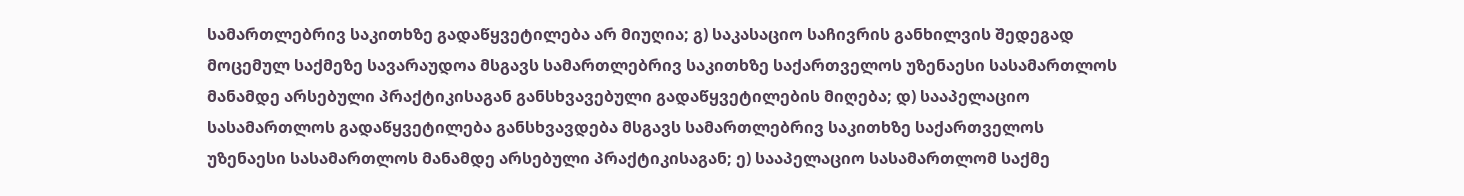სამართლებრივ საკითხზე გადაწყვეტილება არ მიუღია; გ) საკასაციო საჩივრის განხილვის შედეგად მოცემულ საქმეზე სავარაუდოა მსგავს სამართლებრივ საკითხზე საქართველოს უზენაესი სასამართლოს მანამდე არსებული პრაქტიკისაგან განსხვავებული გადაწყვეტილების მიღება; დ) სააპელაციო სასამართლოს გადაწყვეტილება განსხვავდება მსგავს სამართლებრივ საკითხზე საქართველოს უზენაესი სასამართლოს მანამდე არსებული პრაქტიკისაგან; ე) სააპელაციო სასამართლომ საქმე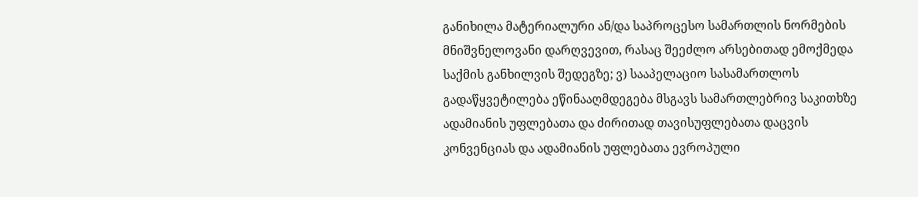განიხილა მატერიალური ან/და საპროცესო სამართლის ნორმების მნიშვნელოვანი დარღვევით, რასაც შეეძლო არსებითად ემოქმედა საქმის განხილვის შედეგზე; ვ) სააპელაციო სასამართლოს გადაწყვეტილება ეწინააღმდეგება მსგავს სამართლებრივ საკითხზე ადამიანის უფლებათა და ძირითად თავისუფლებათა დაცვის კონვენციას და ადამიანის უფლებათა ევროპული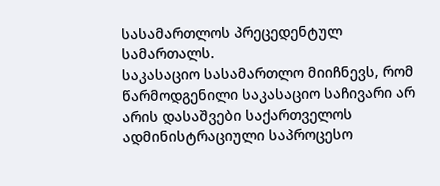სასამართლოს პრეცედენტულ სამართალს.
საკასაციო სასამართლო მიიჩნევს, რომ წარმოდგენილი საკასაციო საჩივარი არ არის დასაშვები საქართველოს ადმინისტრაციული საპროცესო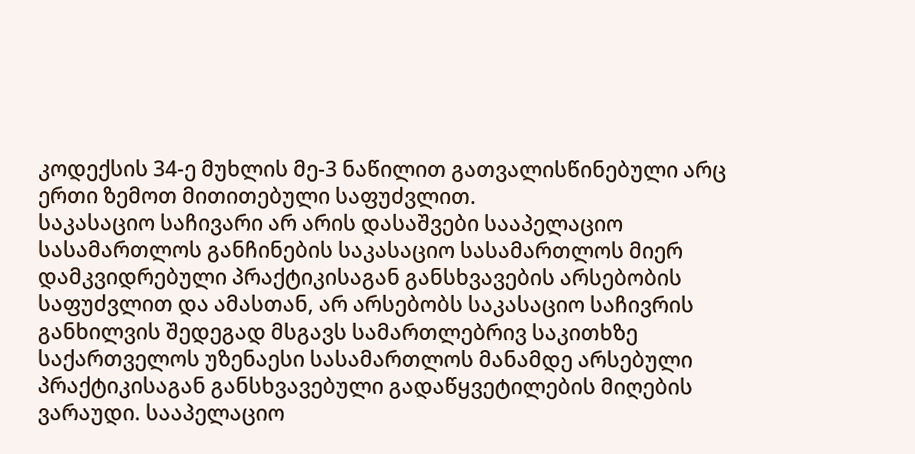კოდექსის 34-ე მუხლის მე-3 ნაწილით გათვალისწინებული არც ერთი ზემოთ მითითებული საფუძვლით.
საკასაციო საჩივარი არ არის დასაშვები სააპელაციო სასამართლოს განჩინების საკასაციო სასამართლოს მიერ დამკვიდრებული პრაქტიკისაგან განსხვავების არსებობის საფუძვლით და ამასთან, არ არსებობს საკასაციო საჩივრის განხილვის შედეგად მსგავს სამართლებრივ საკითხზე საქართველოს უზენაესი სასამართლოს მანამდე არსებული პრაქტიკისაგან განსხვავებული გადაწყვეტილების მიღების ვარაუდი. სააპელაციო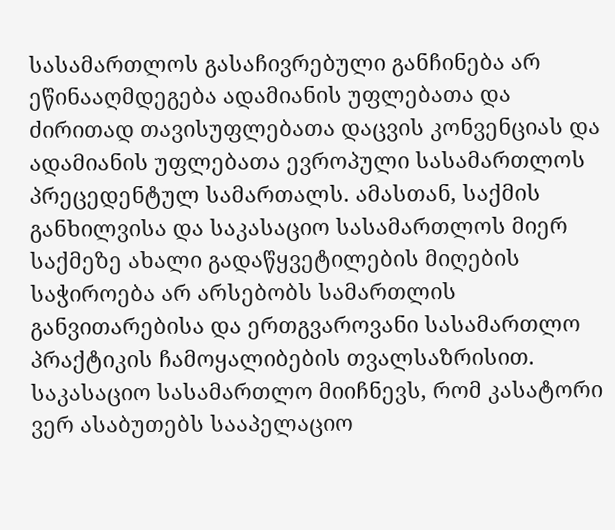სასამართლოს გასაჩივრებული განჩინება არ ეწინააღმდეგება ადამიანის უფლებათა და ძირითად თავისუფლებათა დაცვის კონვენციას და ადამიანის უფლებათა ევროპული სასამართლოს პრეცედენტულ სამართალს. ამასთან, საქმის განხილვისა და საკასაციო სასამართლოს მიერ საქმეზე ახალი გადაწყვეტილების მიღების საჭიროება არ არსებობს სამართლის განვითარებისა და ერთგვაროვანი სასამართლო პრაქტიკის ჩამოყალიბების თვალსაზრისით.
საკასაციო სასამართლო მიიჩნევს, რომ კასატორი ვერ ასაბუთებს სააპელაციო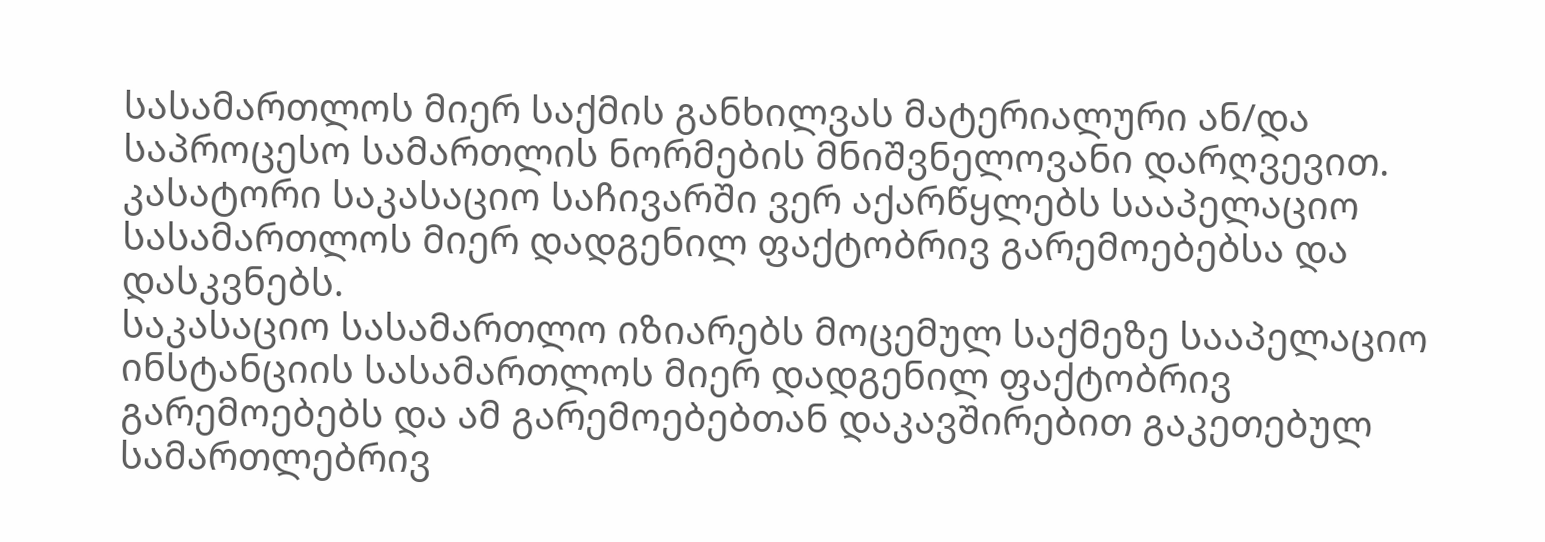სასამართლოს მიერ საქმის განხილვას მატერიალური ან/და საპროცესო სამართლის ნორმების მნიშვნელოვანი დარღვევით. კასატორი საკასაციო საჩივარში ვერ აქარწყლებს სააპელაციო სასამართლოს მიერ დადგენილ ფაქტობრივ გარემოებებსა და დასკვნებს.
საკასაციო სასამართლო იზიარებს მოცემულ საქმეზე სააპელაციო ინსტანციის სასამართლოს მიერ დადგენილ ფაქტობრივ გარემოებებს და ამ გარემოებებთან დაკავშირებით გაკეთებულ სამართლებრივ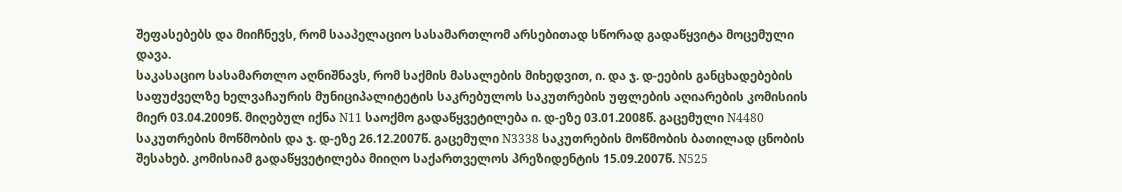შეფასებებს და მიიჩნევს, რომ სააპელაციო სასამართლომ არსებითად სწორად გადაწყვიტა მოცემული დავა.
საკასაციო სასამართლო აღნიშნავს, რომ საქმის მასალების მიხედვით, ი. და ჯ. დ-ეების განცხადებების საფუძველზე ხელვაჩაურის მუნიციპალიტეტის საკრებულოს საკუთრების უფლების აღიარების კომისიის მიერ 03.04.2009წ. მიღებულ იქნა N11 საოქმო გადაწყვეტილება ი. დ-ეზე 03.01.2008წ. გაცემული N4480 საკუთრების მოწმობის და ჯ. დ-ეზე 26.12.2007წ. გაცემული N3338 საკუთრების მოწმობის ბათილად ცნობის შესახებ. კომისიამ გადაწყვეტილება მიიღო საქართველოს პრეზიდენტის 15.09.2007წ. N525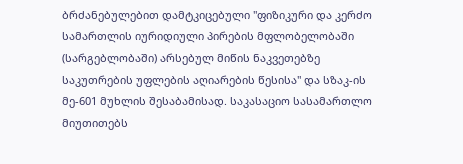ბრძანებულებით დამტკიცებული "ფიზიკური და კერძო სამართლის იურიდიული პირების მფლობელობაში (სარგებლობაში) არსებულ მიწის ნაკვეთებზე საკუთრების უფლების აღიარების წესისა" და სზაკ-ის მე-601 მუხლის შესაბამისად. საკასაციო სასამართლო მიუთითებს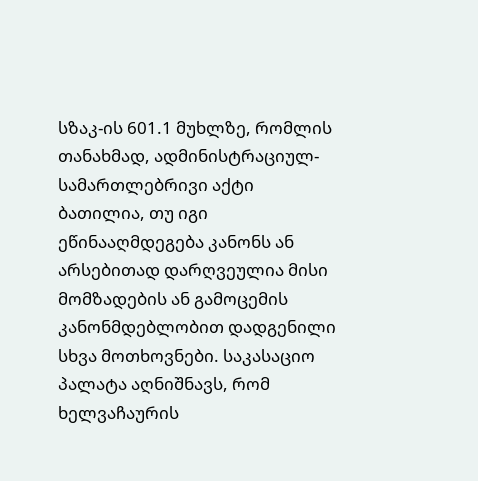სზაკ-ის 601.1 მუხლზე, რომლის თანახმად, ადმინისტრაციულ-სამართლებრივი აქტი ბათილია, თუ იგი ეწინააღმდეგება კანონს ან არსებითად დარღვეულია მისი მომზადების ან გამოცემის კანონმდებლობით დადგენილი სხვა მოთხოვნები. საკასაციო პალატა აღნიშნავს, რომ ხელვაჩაურის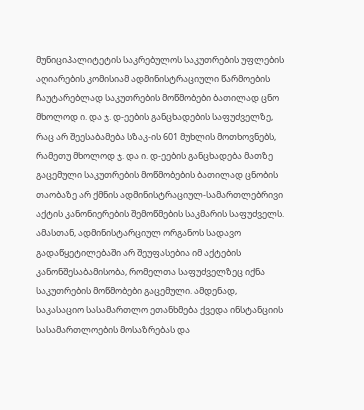მუნიციპალიტეტის საკრებულოს საკუთრების უფლების აღიარების კომისიამ ადმინისტრაციული წარმოების ჩაუტარებლად საკუთრების მოწმობები ბათილად ცნო მხოლოდ ი. და ჯ. დ-ეების განცხადების საფუძველზე, რაც არ შეესაბამება სზაკ-ის 601 მუხლის მოთხოვნებს, რამეთუ მხოლოდ ჯ. და ი. დ-ეების განცხადება მათზე გაცემული საკუთრების მოწმობების ბათილად ცნობის თაობაზე არ ქმნის ადმინისტრაციულ-სამართლებრივი აქტის კანონიერების შემოწმების საკმარის საფუძველს. ამასთან, ადმინისტარციულ ორგანოს სადავო გადაწყეტილებაში არ შეუფასებია იმ აქტების კანონშესაბამისობა, რომელთა საფუძველზეც იქნა საკუთრების მოწმობები გაცემული. ამდენად, საკასაციო სასამართლო ეთანხმება ქვედა ინსტანციის სასამართლოების მოსაზრებას და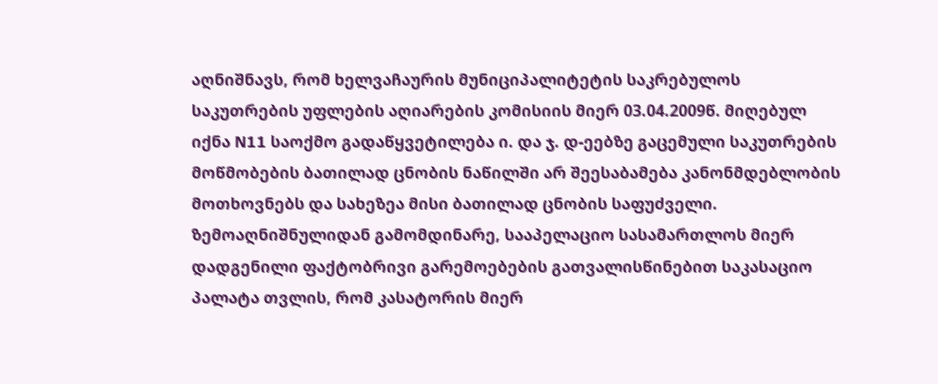აღნიშნავს, რომ ხელვაჩაურის მუნიციპალიტეტის საკრებულოს საკუთრების უფლების აღიარების კომისიის მიერ 03.04.2009წ. მიღებულ იქნა N11 საოქმო გადაწყვეტილება ი. და ჯ. დ-ეებზე გაცემული საკუთრების მოწმობების ბათილად ცნობის ნაწილში არ შეესაბამება კანონმდებლობის მოთხოვნებს და სახეზეა მისი ბათილად ცნობის საფუძველი.
ზემოაღნიშნულიდან გამომდინარე, სააპელაციო სასამართლოს მიერ დადგენილი ფაქტობრივი გარემოებების გათვალისწინებით საკასაციო პალატა თვლის, რომ კასატორის მიერ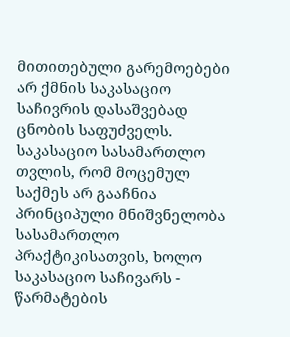მითითებული გარემოებები არ ქმნის საკასაციო საჩივრის დასაშვებად ცნობის საფუძველს. საკასაციო სასამართლო თვლის, რომ მოცემულ საქმეს არ გააჩნია პრინციპული მნიშვნელობა სასამართლო პრაქტიკისათვის, ხოლო საკასაციო საჩივარს - წარმატების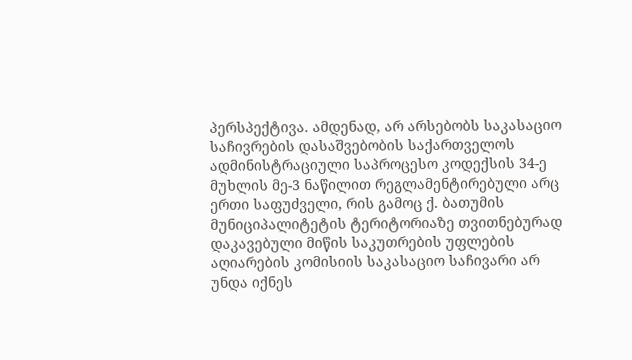პერსპექტივა. ამდენად, არ არსებობს საკასაციო საჩივრების დასაშვებობის საქართველოს ადმინისტრაციული საპროცესო კოდექსის 34-ე მუხლის მე-3 ნაწილით რეგლამენტირებული არც ერთი საფუძველი, რის გამოც ქ. ბათუმის მუნიციპალიტეტის ტერიტორიაზე თვითნებურად დაკავებული მიწის საკუთრების უფლების აღიარების კომისიის საკასაციო საჩივარი არ უნდა იქნეს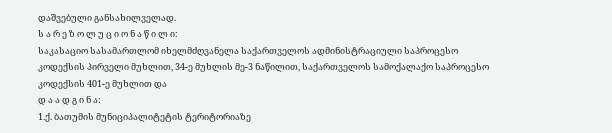დაშვებული განსახილველად.
ს ა რ ე ზ ო ლ უ ც ი ო ნ ა წ ი ლ ი:
საკასაციო სასამართლომ იხელმძღვანელა საქართველოს ადმინისტრაციული საპროცესო კოდექსის პირველი მუხლით, 34-ე მუხლის მე-3 ნაწილით, საქართველოს სამოქალაქო საპროცესო კოდექსის 401-ე მუხლით და
დ ა ა დ გ ი ნ ა:
1.ქ. ბათუმის მუნიციპალიტეტის ტერიტორიაზე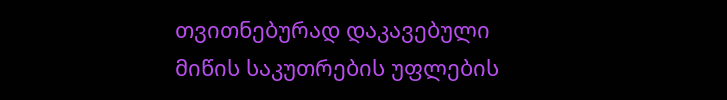თვითნებურად დაკავებული მიწის საკუთრების უფლების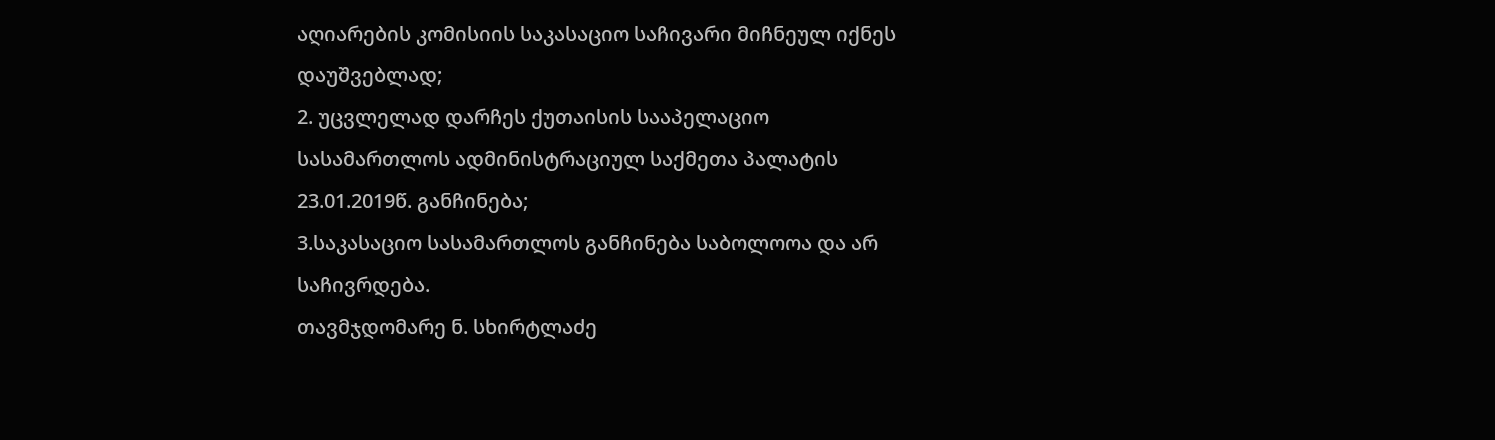აღიარების კომისიის საკასაციო საჩივარი მიჩნეულ იქნეს დაუშვებლად;
2. უცვლელად დარჩეს ქუთაისის სააპელაციო სასამართლოს ადმინისტრაციულ საქმეთა პალატის 23.01.2019წ. განჩინება;
3.საკასაციო სასამართლოს განჩინება საბოლოოა და არ საჩივრდება.
თავმჯდომარე ნ. სხირტლაძე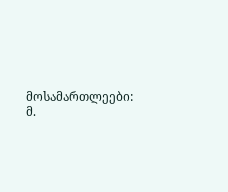მოსამართლეები: მ.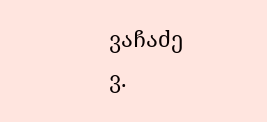ვაჩაძე
ვ.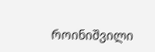როინიშვილი